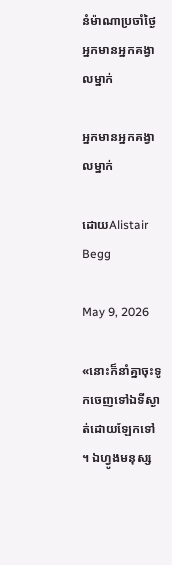នំម៉ាណាប្រចាំថ្ងៃ
អ្នកមានអ្នកគង្វាលម្នាក់

អ្នកមានអ្នកគង្វាលម្នាក់

ដោយAlistair Begg

May 9, 2026

«នោះក៏នាំគ្នាចុះទូកចេញទៅឯទីស្ងាត់ដោយឡែកទៅ ។ ឯហ្វូងមនុស្ស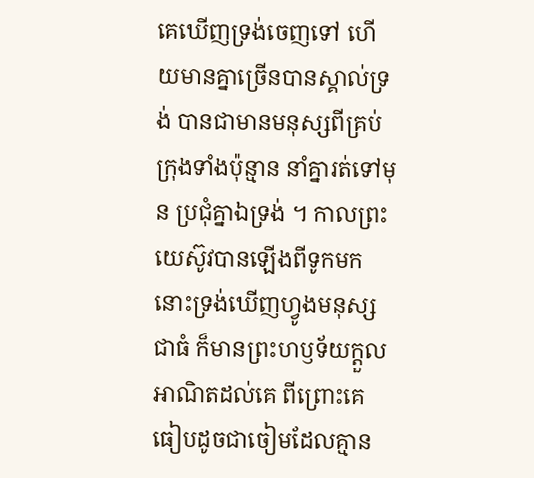គេឃើញទ្រង់ចេញទៅ ហើយមានគ្នាច្រើនបានស្គាល់ទ្រង់ បានជាមានមនុស្សពីគ្រប់ក្រុងទាំងប៉ុន្មាន នាំគ្នារត់ទៅមុន ប្រជុំគ្នាឯទ្រង់ ។ កាលព្រះយេស៊ូវបានឡើងពីទូកមក នោះទ្រង់ឃើញហ្វូងមនុស្សជាធំ ក៏មានព្រះហឫទ័យក្ដួលអាណិតដល់គេ ពីព្រោះគេធៀបដូចជាចៀមដែលគ្មាន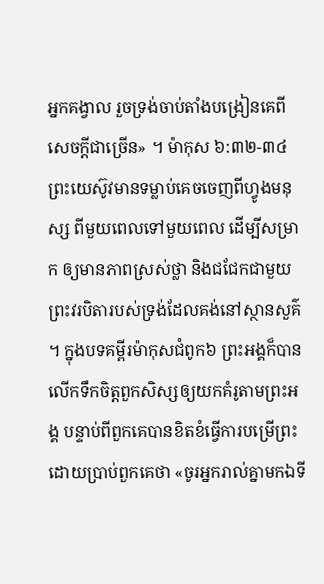អ្នកគង្វាល រួចទ្រង់ចាប់តាំងបង្រៀនគេពីសេចក្ដីជាច្រើន» ។ ម៉ាកុស ៦:៣២-៣៤
ព្រះយេស៊ូវមានទម្លាប់គេចចេញពីហ្វូងមនុស្ស ពីមួយពេលទៅមួយពេល ដើម្បីសម្រាក ឲ្យមានភាពស្រស់ថ្លា និងជជែកជាមួយព្រះវរបិតារបស់ទ្រង់ដែលគង់នៅស្ថានសួគ៌ ។ ក្នុងបទគម្ពីរម៉ាកុសជំពូក៦ ព្រះអង្គក៏បានលើកទឹកចិត្តពួកសិស្សឲ្យយកគំរូតាមព្រះអង្គ បន្ទាប់ពីពួកគេបានខិតខំធ្វើការបម្រើព្រះ ដោយប្រាប់ពួកគេថា «ចូរអ្នករាល់គ្នាមកឯទី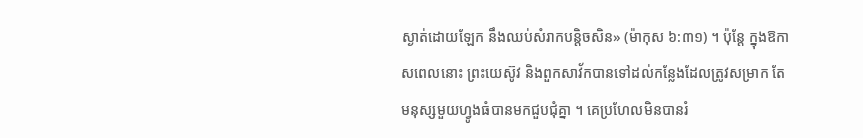ស្ងាត់ដោយឡែក នឹងឈប់សំរាកបន្តិចសិន» (ម៉ាកុស ៦:៣១) ។ ប៉ុន្តែ ក្នុងឱកាសពេលនោះ ព្រះយេស៊ូវ និងពួកសាវ័កបានទៅដល់កន្លែងដែលត្រូវសម្រាក តែមនុស្សមួយហ្វូងធំបានមកជួបជុំគ្នា ។ គេប្រហែលមិនបានរំ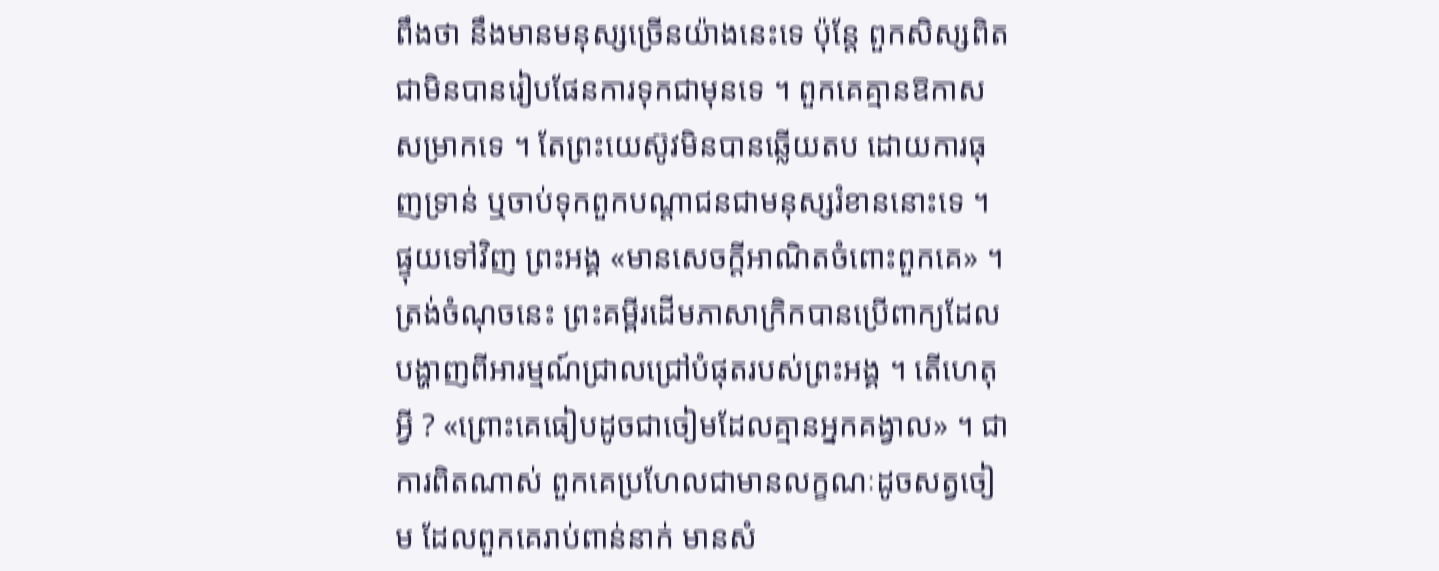ពឹងថា នឹងមានមនុស្សច្រើនយ៉ាងនេះទេ ប៉ុន្តែ ពួកសិស្សពិតជាមិនបានរៀបផែនការទុកជាមុនទេ ។ ពួកគេគ្មានឱកាសសម្រាកទេ ។ តែព្រះយេស៊ូវមិនបានឆ្លើយតប ដោយការធុញទ្រាន់ ឬចាប់ទុកពួកបណ្តាជនជាមនុស្សរំខាននោះទេ ។ ផ្ទុយទៅវិញ ព្រះអង្គ «មានសេចក្តីអាណិតចំពោះពួកគេ» ។ ត្រង់ចំណុចនេះ ព្រះគម្ពីរដើមភាសាក្រិកបានប្រើពាក្យដែលបង្ហាញពីអារម្មណ៍ជ្រាលជ្រៅបំផុតរបស់ព្រះអង្គ ។ តើហេតុអ្វី ? «ព្រោះគេធៀបដូចជាចៀមដែលគ្មានអ្នកគង្វាល» ។ ជាការពិតណាស់ ពួកគេប្រហែលជាមានលក្ខណៈដូចសត្វចៀម ដែលពួកគេរាប់ពាន់នាក់ មានសំ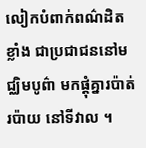លៀកបំពាក់ពណ៌ដិតខ្លាំង ជាប្រជាជននៅមជ្ឈិមបូព៌ា មកផ្តុំគ្នារប៉ាត់រប៉ាយ នៅទីវាល ។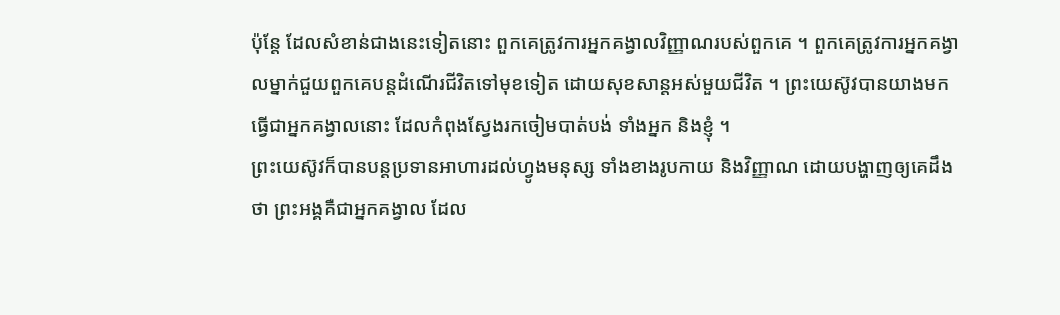ប៉ុន្តែ ដែលសំខាន់ជាងនេះទៀតនោះ ពួកគេត្រូវការអ្នកគង្វាលវិញ្ញាណរបស់ពួកគេ ។ ពួកគេត្រូវការអ្នកគង្វាលម្នាក់ជួយពួកគេបន្តដំណើរជីវិតទៅមុខទៀត ដោយសុខសាន្តអស់មួយជីវិត ។ ព្រះយេស៊ូវបានយាងមក ធ្វើជាអ្នកគង្វាលនោះ ដែលកំពុងស្វែងរកចៀមបាត់បង់ ទាំងអ្នក និងខ្ញុំ ។
ព្រះយេស៊ូវក៏បានបន្តប្រទានអាហារដល់ហ្វូងមនុស្ស ទាំងខាងរូបកាយ និងវិញ្ញាណ ដោយបង្ហាញឲ្យគេដឹងថា ព្រះអង្គគឺជាអ្នកគង្វាល ដែល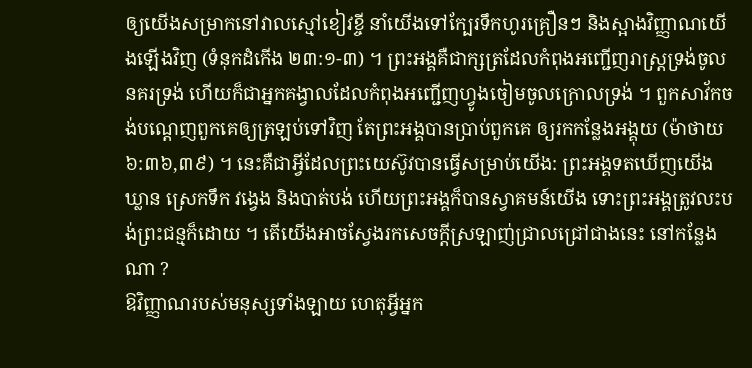ឲ្យយើងសម្រាកនៅវាលស្មៅខៀវខ្ចី នាំយើងទៅក្បែរទឹកហូរគ្រឿនៗ និងស្អាងវិញ្ញាណយើងឡើងវិញ (ទំនុកដំកើង ២៣:១-៣) ។ ព្រះអង្គគឺជាក្សត្រដែលកំពុងអញ្ជើញរាស្រ្តទ្រង់ចូលនគរទ្រង់ ហើយក៏ជាអ្នកគង្វាលដែលកំពុងអញ្ជើញហ្វូងចៀមចូលក្រោលទ្រង់ ។ ពួកសាវ័កចង់បណ្តេញពួកគេឲ្យត្រឡប់ទៅវិញ តែព្រះអង្គបានប្រាប់ពួកគេ ឲ្យរកកន្លែងអង្គុយ (ម៉ាថាយ ៦:៣៦,៣៩) ។ នេះគឺជាអ្វីដែលព្រះយេស៊ូវបានធ្វើសម្រាប់យើង: ព្រះអង្គទតឃើញយើង ឃ្លាន ស្រេកទឹក វង្វេង និងបាត់បង់ ហើយព្រះអង្គក៏បានស្វាគមន៍យើង ទោះព្រះអង្គត្រូវលះបង់ព្រះជន្មក៏ដោយ ។ តើយើងអាចស្វែងរកសេចក្តីស្រឡាញ់ជ្រាលជ្រៅជាងនេះ នៅកន្លែងណា ?
ឱវិញ្ញាណរបស់មនុស្សទាំងឡាយ ហេតុអ្វីអ្នក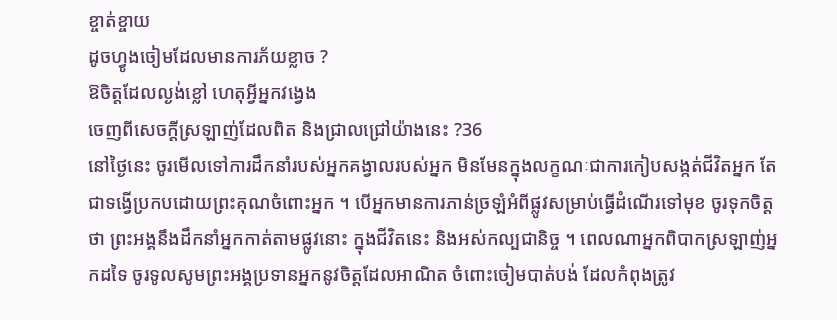ខ្ចាត់ខ្ចាយ
ដូចហ្វូងចៀមដែលមានការភ័យខ្លាច ?
ឱចិត្តដែលល្ងង់ខ្លៅ ហេតុអ្វីអ្នកវង្វេង
ចេញពីសេចក្តីស្រឡាញ់ដែលពិត និងជ្រាលជ្រៅយ៉ាងនេះ ?36
នៅថ្ងៃនេះ ចូរមើលទៅការដឹកនាំរបស់អ្នកគង្វាលរបស់អ្នក មិនមែនក្នុងលក្ខណៈជាការកៀបសង្កត់ជីវិតអ្នក តែជាទង្វើប្រកបដោយព្រះគុណចំពោះអ្នក ។ បើអ្នកមានការភាន់ច្រឡំអំពីផ្លូវសម្រាប់ធ្វើដំណើរទៅមុខ ចូរទុកចិត្តថា ព្រះអង្គនឹងដឹកនាំអ្នកកាត់តាមផ្លូវនោះ ក្នុងជីវិតនេះ និងអស់កល្បជានិច្ច ។ ពេលណាអ្នកពិបាកស្រឡាញ់អ្នកដទៃ ចូរទូលសូមព្រះអង្គប្រទានអ្នកនូវចិត្តដែលអាណិត ចំពោះចៀមបាត់បង់ ដែលកំពុងត្រូវ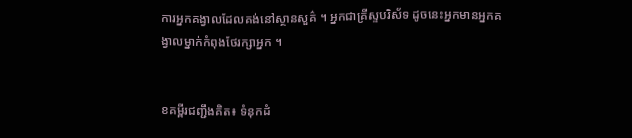ការអ្នកគង្វាលដែលគង់នៅស្ថានសួគ៌ ។ អ្នកជាគ្រីស្ទបរិស័ទ ដូចនេះអ្នកមានអ្នកគង្វាលម្នាក់កំពុងថែរក្សាអ្នក ។


ខគម្ពីរជញ្ជឹងគិត៖ ទំនុកដំ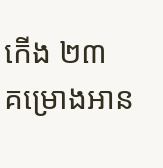កើង ២៣
គម្រោងអាន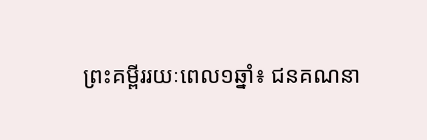ព្រះគម្ពីររយៈពេល១ឆ្នាំ៖ ជនគណនា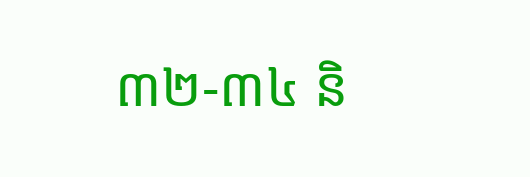៣២-៣៤ និ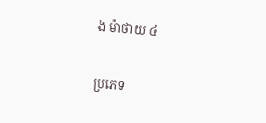ង ម៉ាថាយ ៤

ប្រភេទ